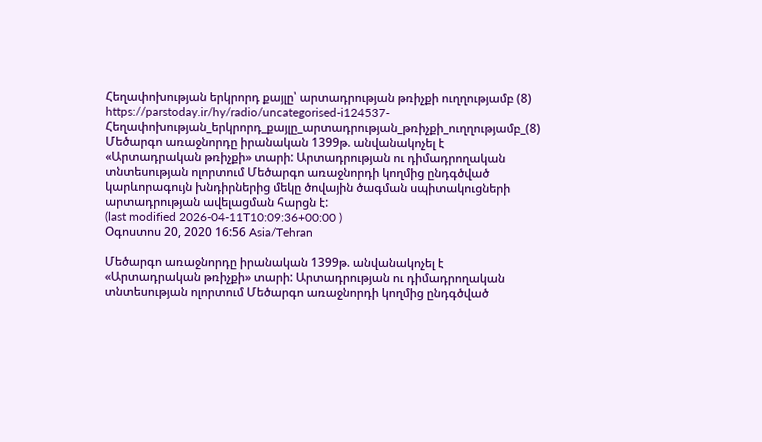Հեղափոխության երկրորդ քայլը՝ արտադրության թռիչքի ուղղությամբ (8)
https://parstoday.ir/hy/radio/uncategorised-i124537-Հեղափոխության_երկրորդ_քայլը_արտադրության_թռիչքի_ուղղությամբ_(8)
Մեծարգո առաջնորդը իրանական 1399թ. անվանակոչել է «Արտադրական թռիչքի» տարի: Արտադրության ու դիմադրողական տնտեսության ոլորտում Մեծարգո առաջնորդի կողմից ընդգծված կարևորագույն խնդիրներից մեկը ծովային ծագման սպիտակուցների արտադրության ավելացման հարցն է:
(last modified 2026-04-11T10:09:36+00:00 )
Օգոստոս 20, 2020 16:56 Asia/Tehran

Մեծարգո առաջնորդը իրանական 1399թ. անվանակոչել է «Արտադրական թռիչքի» տարի: Արտադրության ու դիմադրողական տնտեսության ոլորտում Մեծարգո առաջնորդի կողմից ընդգծված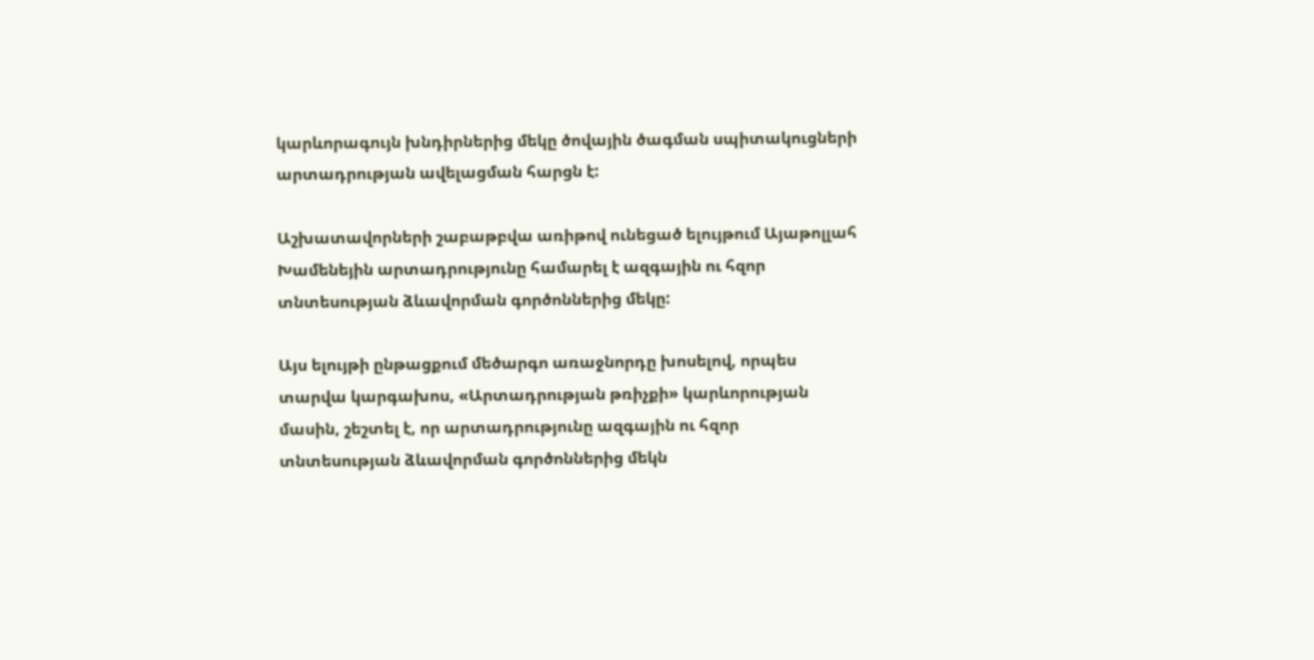կարևորագույն խնդիրներից մեկը ծովային ծագման սպիտակուցների արտադրության ավելացման հարցն է:

Աշխատավորների շաբաթբվա առիթով ունեցած ելույթում Այաթոլլահ Խամենեյին արտադրությունը համարել է ազգային ու հզոր տնտեսության ձևավորման գործոններից մեկը:

Այս ելույթի ընթացքում մեծարգո առաջնորդը խոսելով, որպես տարվա կարգախոս, «Արտադրության թռիչքի» կարևորության մասին, շեշտել է, որ արտադրությունը ազգային ու հզոր տնտեսության ձևավորման գործոններից մեկն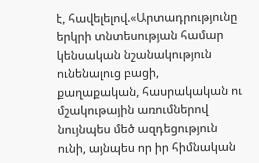է, հավելելով.«Արտադրությունը երկրի տնտեսության համար կենսական նշանակություն ունենալուց բացի, քաղաքական, հասրակական ու մշակութային առումներով նույնպես մեծ ազդեցություն ունի, այնպես որ իր հիմնական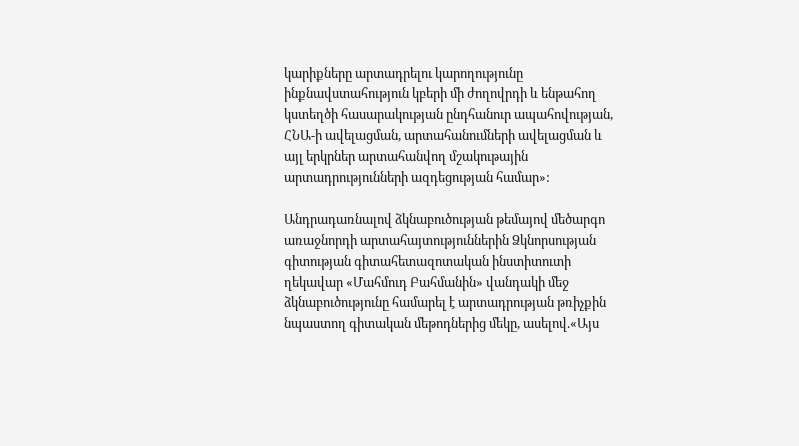կարիքները արտադրելու կարողությունը ինքնավստահություն կբերի մի ժողովրդի և ենթահող կստեղծի հասարակության ընդհանուր ապահովության, ՀՆԱ-ի ավելացման, արտահանումների ավելացման և այլ երկրներ արտահանվող մշակութային արտադրությունների ազդեցության համար»:

Անդրադառնալով ձկնաբուծության թեմայով մեծարգո առաջնորդի արտահայտություններին Ձկնորսության գիտության գիտահետազոտական ինստիտուտի ղեկավար «Մահմուդ Բահմանին» վանդակի մեջ ձկնաբուծությունը համարել է արտադրության թռիչքին նպաստող գիտական մեթոդներից մեկը, ասելով.«Այս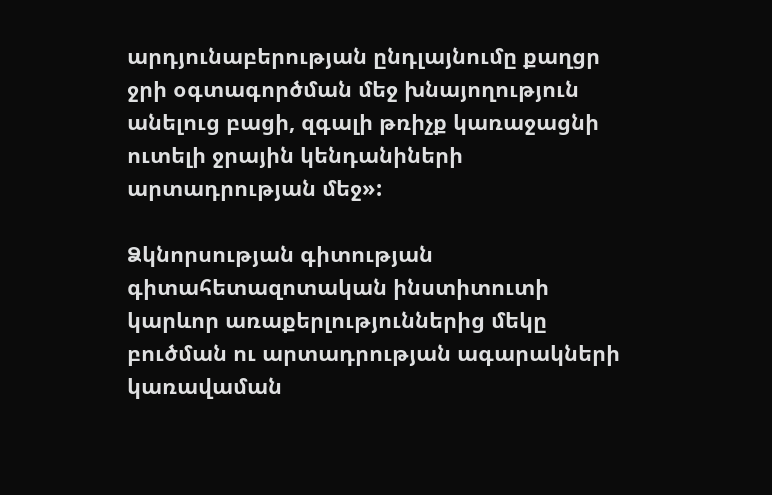արդյունաբերության ընդլայնումը քաղցր ջրի օգտագործման մեջ խնայողություն անելուց բացի, զգալի թռիչք կառաջացնի ուտելի ջրային կենդանիների արտադրության մեջ»:

Ձկնորսության գիտության գիտահետազոտական ինստիտուտի կարևոր առաքերլություններից մեկը բուծման ու արտադրության ագարակների կառավաման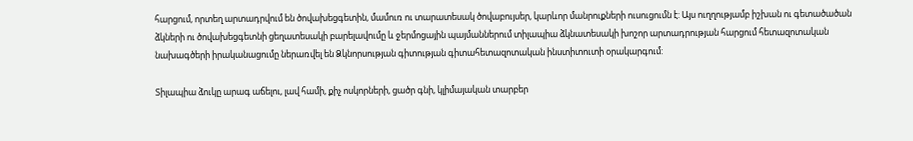հարցում, որտեղ արտադրվում են ծովախեցգետին, մամուռ ու տարատեսակ ծովաբույսեր, կարևոր մանրուքների ուսուցումն է: Այս ուղղությամբ իշխան ու գետածածան ձկների ու ծովախեցգետնի ցեղատեսակի բարելավումը և ջերմոցային պայմաններում տիլապիա ձկնատեսակի խոշոր արտադրության հարցում հետազոտական նախագծերի իրականացումը ներառվել են Ձկնորսության գիտության գիտահետազոտական ինստիտուտի օրակարգում:

Տիլապիա ձուկը արագ աճելու, լավ համի, քիչ ոսկորների, ցածր գնի, կլիմայական տարբեր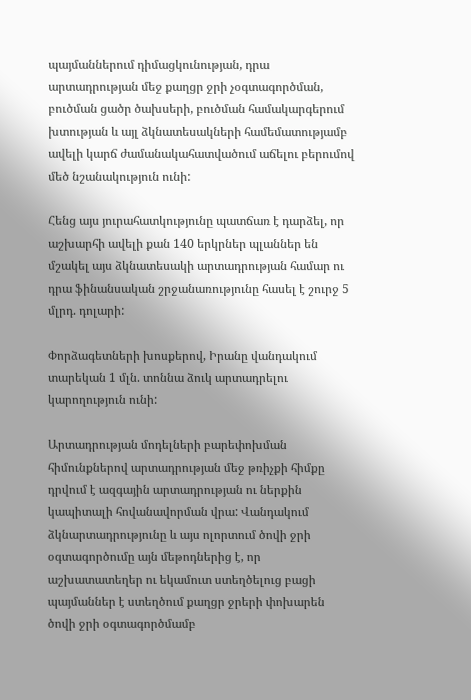պայմաններում դիմացկունության, դրա արտադրության մեջ քաղցր ջրի չօգտագործման, բուծման ցածր ծախսերի, բուծման համակարգերում խտության և այլ ձկնատեսակների համեմատությամբ ավելի կարճ ժամանակահատվածում աճելու բերումով մեծ նշանակություն ունի:

Հենց այս յուրահատկությունը պատճառ է դարձել, որ աշխարհի ավելի քան 140 երկրներ պլաններ են մշակել այս ձկնատեսակի արտադրության համար ու դրա ֆինանսական շրջանառությունը հասել է շուրջ 5 մլրդ. դոլարի:

Փորձագետների խոսքերով, Իրանը վանդակում տարեկան 1 մլն. տոննա ձուկ արտադրելու կարողություն ունի:

Արտադրության մոդելների բարեփոխման հիմունքներով արտադրության մեջ թռիչքի հիմքը դրվում է ազգային արտադրության ու ներքին կապիտալի հովանավորման վրա: Վանդակում ձկնարտադրությունը և այս ոլորտում ծովի ջրի օգտագործումը այն մեթոդներից է, որ աշխատատեղեր ու եկամուտ ստեղծելուց բացի պայմաններ է ստեղծում քաղցր ջրերի փոխարեն ծովի ջրի օգտագործմամբ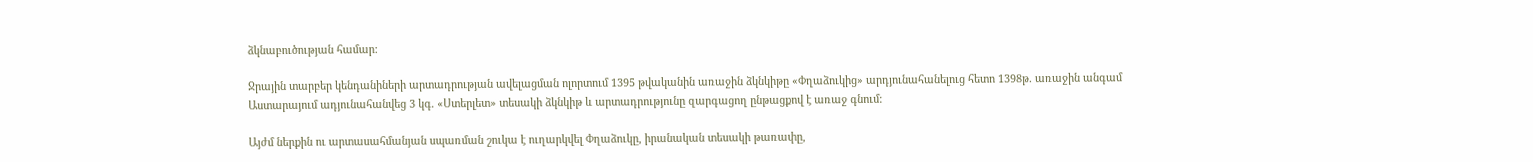ձկնաբուծության համար:

Ջրային տարբեր կենդանիների արտադրության ավելացման ոլորտում 1395 թվականին առաջին ձկնկիթը «Փղաձուկից» արդյունահանելուց հետո 1398թ. առաջին անգամ Աստարայում ադյունահանվեց 3 կգ. «Ստերլետ» տեսակի ձկնկիթ և արտադրությունը զարգացող ընթացքով է առաջ գնում:

Այժմ ներքին ու արտասահմանյան սպառման շուկա է ուղարկվել Փղաձուկը, իրանական տեսակի թառափը,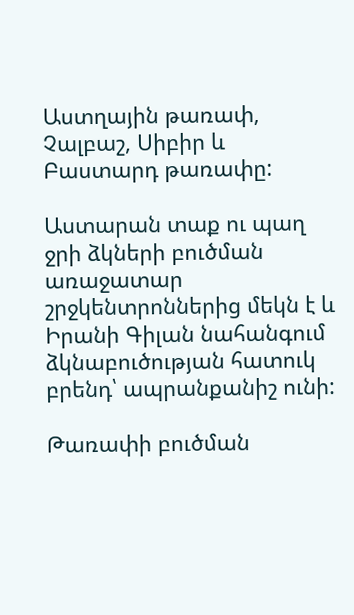Աստղային թառափ, Չալբաշ, Սիբիր և Բաստարդ թառափը:

Աստարան տաք ու պաղ ջրի ձկների բուծման առաջատար շրջկենտրոններից մեկն է և Իրանի Գիլան նահանգում ձկնաբուծության հատուկ բրենդ՝ ապրանքանիշ ունի:

Թառափի բուծման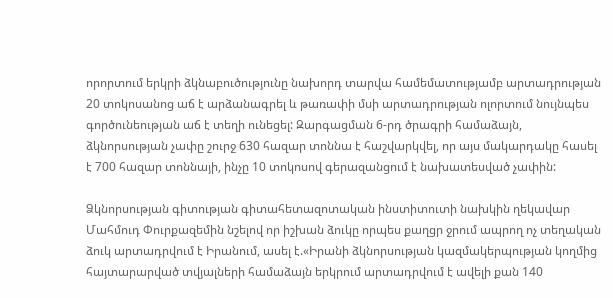որորտում երկրի ձկնաբուծությունը նախորդ տարվա համեմատությամբ արտադրության 20 տոկոսանոց աճ է արձանագրել և թառափի մսի արտադրության ոլորտում նույնպես գործունեության աճ է տեղի ունեցել: Զարգացման 6-րդ ծրագրի համաձայն, ձկնորսության չափը շուրջ 630 հազար տոննա է հաշվարկվել, որ այս մակարդակը հասել է 700 հազար տոննայի, ինչը 10 տոկոսով գերազանցում է նախատեսված չափին:

Ձկնորսության գիտության գիտահետազոտական ինստիտուտի նախկին ղեկավար Մահմուդ Փուրքազեմին նշելով որ իշխան ձուկը որպես քաղցր ջրում ապրող ոչ տեղական ձուկ արտադրվում է Իրանում, ասել է.«Իրանի ձկնորսության կազմակերպության կողմից հայտարարված տվյալների համաձայն երկրում արտադրվում է ավելի քան 140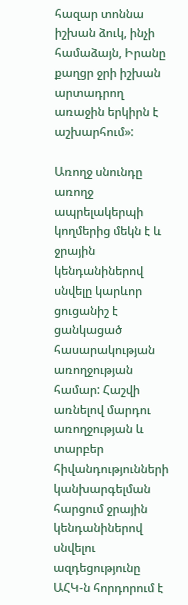հազար տոննա իշխան ձուկ, ինչի համաձայն, Իրանը քաղցր ջրի իշխան արտադրող առաջին երկիրն է աշխարհում»:

Առողջ սնունդը առողջ ապրելակերպի կողմերից մեկն է և ջրային կենդանիներով սնվելը կարևոր ցուցանիշ է ցանկացած հասարակության առողջության համար: Հաշվի առնելով մարդու առողջության և տարբեր հիվանդությունների կանխարգելման հարցում ջրային կենդանիներով սնվելու ազդեցությունը ԱՀԿ-ն հորդորում է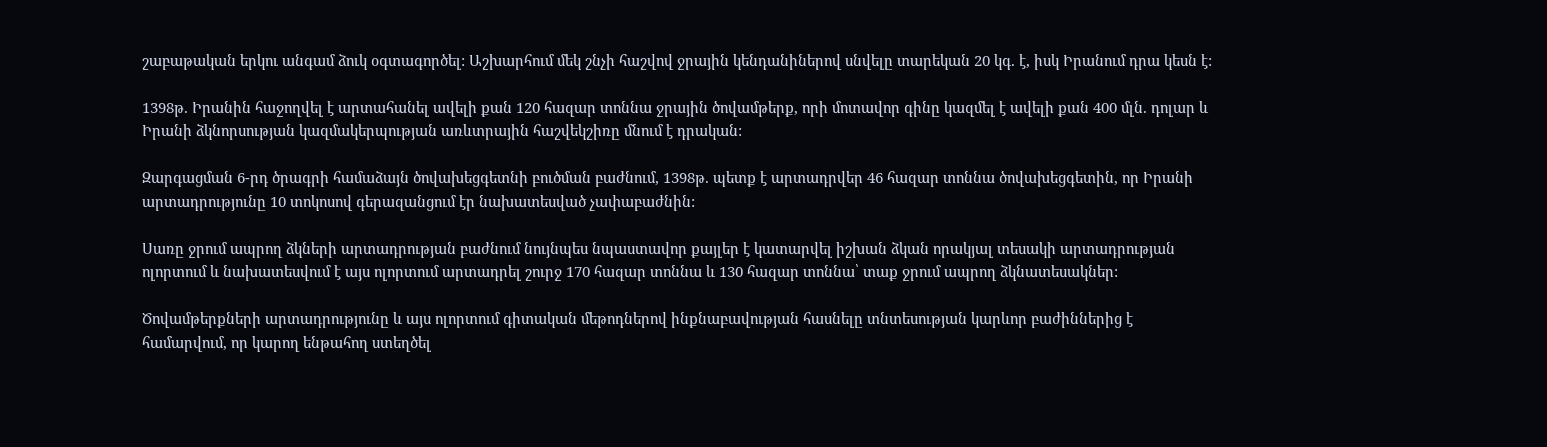շաբաթական երկու անգամ ձուկ օգտագործել: Աշխարհում մեկ շնչի հաշվով ջրային կենդանիներով սնվելը տարեկան 20 կգ. է, իսկ Իրանում դրա կեսն է:

1398թ. Իրանին հաջողվել է արտահանել ավելի քան 120 հազար տոննա ջրային ծովամթերք, որի մոտավոր գինը կազմել է ավելի քան 400 մլն. դոլար և Իրանի ձկնորսության կազմակերպության առևտրային հաշվեկշիռը մնում է դրական:

Զարգացման 6-րդ ծրագրի համաձայն ծովախեցգետնի բուծման բաժնում, 1398թ. պետք է արտադրվեր 46 հազար տոննա ծովախեցգետին, որ Իրանի արտադրությունը 10 տոկոսով գերազանցում էր նախատեսված չափաբաժնին:

Սառը ջրում ապրող ձկների արտադրության բաժնում նույնպես նպաստավոր քայլեր է կատարվել իշխան ձկան որակյալ տեսակի արտադրության ոլորտում և նախատեսվում է այս ոլորտում արտադրել շուրջ 170 հազար տոննա և 130 հազար տոննա՝ տաք ջրում ապրող ձկնատեսակներ:

Ծովամթերքների արտադրությունը և այս ոլորտում գիտական մեթոդներով ինքնաբավության հասնելը տնտեսության կարևոր բաժիններից է համարվում, որ կարող ենթահող ստեղծել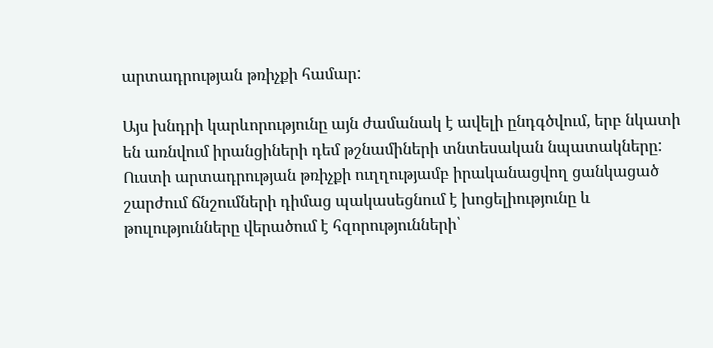արտադրության թռիչքի համար:

Այս խնդրի կարևորությունը այն ժամանակ է ավելի ընդգծվում, երբ նկատի են առնվում իրանցիների դեմ թշնամիների տնտեսական նպատակները: Ուստի արտադրության թռիչքի ուղղությամբ իրականացվող ցանկացած շարժում ճնշումների դիմաց պակասեցնում է խոցելիությունը և թուլությունները վերածում է հզորությունների՝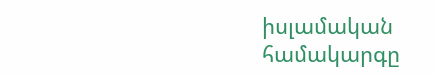իսլամական համակարգը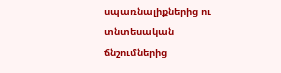սպառնալիքներից ու տնտեսական ճնշումներից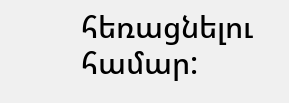հեռացնելու համար: